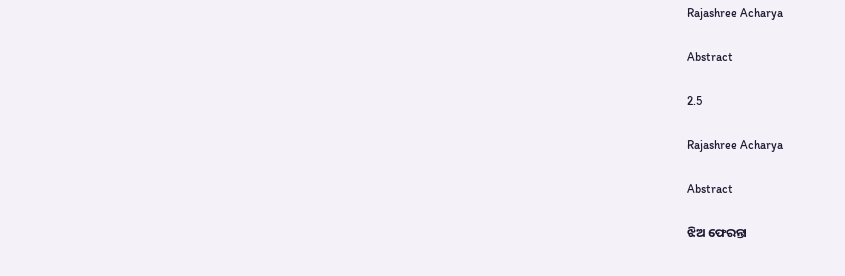Rajashree Acharya

Abstract

2.5

Rajashree Acharya

Abstract

ଝିଅ ଫେରନ୍ତା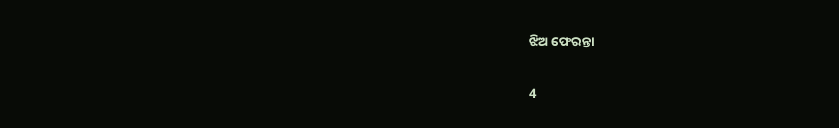ଝିଅ ଫେରନ୍ତା

4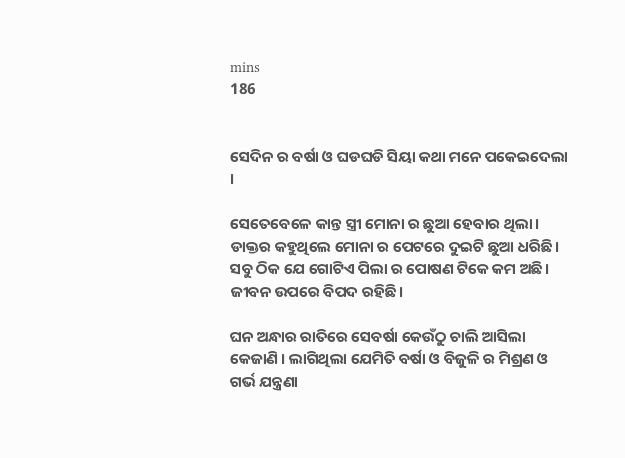mins
186


ସେଦିନ ର ବର୍ଷା ଓ ଘଡଘଡି ସିୟା କଥା ମନେ ପକେଇଦେଲା ।

ସେତେବେଳେ କାନ୍ତ ସ୍ତ୍ରୀ ମୋନା ର ଛୁଆ ହେବାର ଥିଲା। ଡାକ୍ତର କହୁଥିଲେ ମୋନା ର ପେଟରେ ଦୁଇଟି ଛୁଆ ଧରିଛି। ସବୁ ଠିକ ଯେ ଗୋଟିଏ ପିଲା ର ପୋଷଣ ଟିକେ କମ ଅଛି। ଜୀବନ ଉପରେ ବିପଦ ରହିଛି।

ଘନ ଅନ୍ଧାର ରାତିରେ ସେବର୍ଷା କେଉଁଠୁ ଚାଲି ଆସିଲା କେଜାଣି । ଲାଗିଥିଲା ଯେମିତି ବର୍ଷା ଓ ବିଜୁଳି ର ମିଶ୍ରଣ ଓ ଗର୍ଭ ଯନ୍ତ୍ରଣା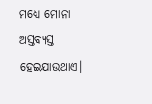ମଧ୍ୟେ ମୋନା ଅସ୍ତବ୍ୟସ୍ତ ହେଇଯାଉଥାଏ।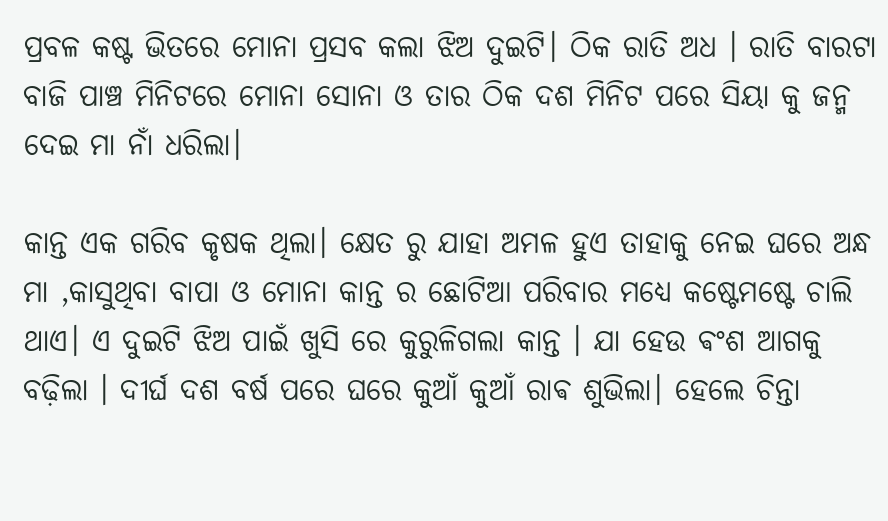ପ୍ରବଳ କଷ୍ଟ ଭିତରେ ମୋନା ପ୍ରସବ କଲା ଝିଅ ଦୁଇଟି। ଠିକ ରାତି ଅଧ । ରାତି ବାରଟା ବାଜି ପାଞ୍ଚ ମିନିଟରେ ମୋନା ସୋନା ଓ ତାର ଠିକ ଦଶ ମିନିଟ ପରେ ସିୟା କୁ ଜନ୍ମ ଦେଇ ମା ନାଁ ଧରିଲା।

କାନ୍ତ ଏକ ଗରିବ କୃଷକ ଥିଲା। କ୍ଷେତ ରୁ ଯାହା ଅମଳ ହୁଏ ତାହାକୁ ନେଇ ଘରେ ଅନ୍ଧ ମା ,କାସୁଥିବା ବାପା ଓ ମୋନା କାନ୍ତ ର ଛୋଟିଆ ପରିବାର ମଧ୍ୟେ କଷ୍ଟେମଷ୍ଟେ ଚାଲି ଥାଏ। ଏ ଦୁଇଟି ଝିଅ ପାଇଁ ଖୁସି ରେ କୁରୁଳିଗଲା କାନ୍ତ । ଯା ହେଉ ଵଂଶ ଆଗକୁ ବଢ଼ିଲା । ଦୀର୍ଘ ଦଶ ବର୍ଷ ପରେ ଘରେ କୁଆଁ କୁଆଁ ରାଵ ଶୁଭିଲା। ହେଲେ ଚିନ୍ତା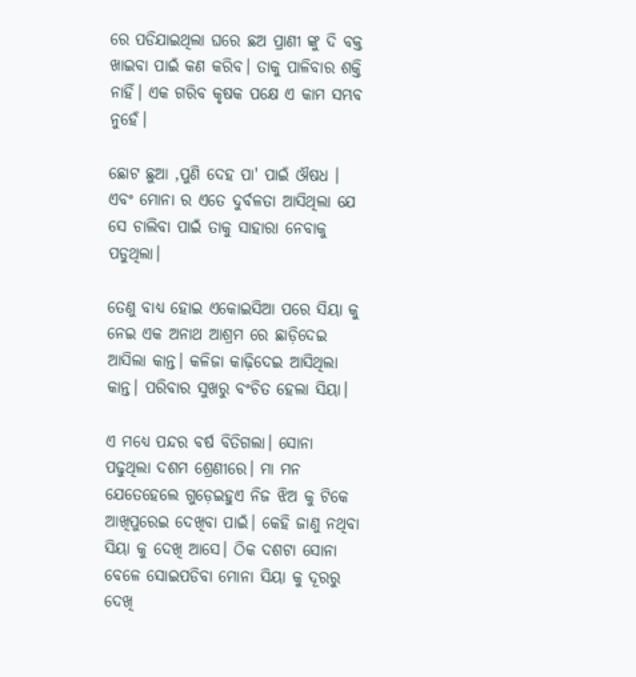ରେ ପଡିଯାଇଥିଲା ଘରେ ଛଅ ପ୍ରାଣୀ ଙ୍କୁ ଦି ବକ୍ତ ଖାଇବା ପାଇଁ କଣ କରିବ। ତାକୁ ପାଳିବାର ଶକ୍ତି ନାହିଁ। ଏକ ଗରିବ କୃଷକ ପକ୍ଷେ ଏ କାମ ସମ୍ଭବ ନୁହେଁ।

ଛୋଟ ଛୁଆ ,ପୁଣି ଦେହ ପା' ପାଇଁ ଔଷଧ । ଏବଂ ମୋନା ର ଏତେ ଦୁର୍ବଳତା ଆସିଥିଲା ଯେ ସେ ଚାଲିବା ପାଇଁ ତାକୁ ସାହାରା ନେବାକୁ ପଡୁଥିଲା।

ତେଣୁ ବାଧ୍ୟ ହୋଇ ଏକୋଇସିଆ ପରେ ସିୟା କୁ ନେଇ ଏକ ଅନାଥ ଆଶ୍ରମ ରେ ଛାଡ଼ିଦେଇ ଆସିଲା କାନ୍ତ। କଳିଜା କାଢ଼ିଦେଇ ଆସିଥିଲା କାନ୍ତ। ପରିବାର ସୁଖରୁ ବଂଚିତ ହେଲା ସିୟା।

ଏ ମଧ୍ୟେ ପନ୍ଦର ବର୍ଷ ବିତିଗଲା। ସୋନା ପଢୁଥିଲା ଦଶମ ଶ୍ରେଣୀରେ। ମା ମନ ଯେତେହେଲେ ଗୁଡ଼େଇହୁଏ ନିଜ ଝିଅ କୁ ଟିକେ ଆଖିପୁରେଇ ଦେଖିବା ପାଇଁ। କେହି ଜାଣୁ ନଥିବା ସିୟା କୁ ଦେଖି ଆସେ। ଠିକ ଦଶଟା ସୋନା ବେଳେ ସୋଇପଡିବା ମୋନା ସିୟା କୁ ଦୂରରୁ ଦେଖି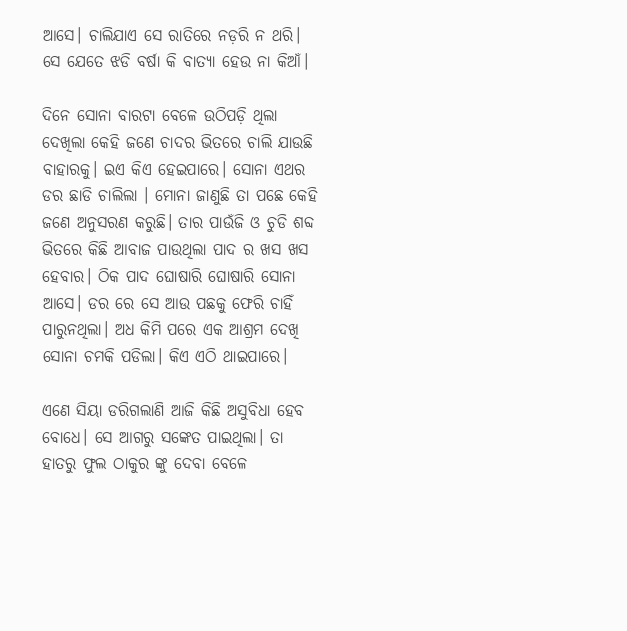ଆସେ। ଚାଲିଯାଏ ସେ ରାତିରେ ନଡ଼ରି ନ ଥରି। ସେ ଯେତେ ଝଡି ବର୍ଷା କି ବାତ୍ୟା ହେଉ ନା କିଆଁ।

ଦିନେ ସୋନା ବାରଟା ବେଳେ ଉଠିପଡ଼ି ଥିଲା ଦେଖିଲା କେହି ଜଣେ ଚାଦର ଭିତରେ ଚାଲି ଯାଉଛି ବାହାରକୁ। ଇଏ କିଏ ହେଇପାରେ। ସୋନା ଏଥର ଡର ଛାଡି ଚାଲିଲା । ମୋନା ଜାଣୁଛି ତା ପଛେ କେହି ଜଣେ ଅନୁସରଣ କରୁଛି। ତାର ପାଉଁଜି ଓ ଚୁଡି ଶବ୍ଦ ଭିତରେ କିଛି ଆବାଜ ପାଉଥିଲା ପାଦ ର ଖସ ଖସ ହେବାର। ଠିକ ପାଦ ଘୋଷାରି ଘୋଷାରି ସୋନା ଆସେ। ଡର ରେ ସେ ଆଉ ପଛକୁ ଫେରି ଚାହିଁ ପାରୁନଥିଲା। ଅଧ କିମି ପରେ ଏକ ଆଶ୍ରମ ଦେଖି ସୋନା ଚମକି ପଡିଲା। କିଏ ଏଠି ଥାଇପାରେ।

ଏଣେ ସିୟା ଡରିଗଲାଣି ଆଜି କିଛି ଅସୁବିଧା ହେବ ବୋଧେ। ସେ ଆଗରୁ ସଙ୍କେତ ପାଇଥିଲା। ତା ହାତରୁ ଫୁଲ ଠାକୁର ଙ୍କୁ ଦେବା ବେଳେ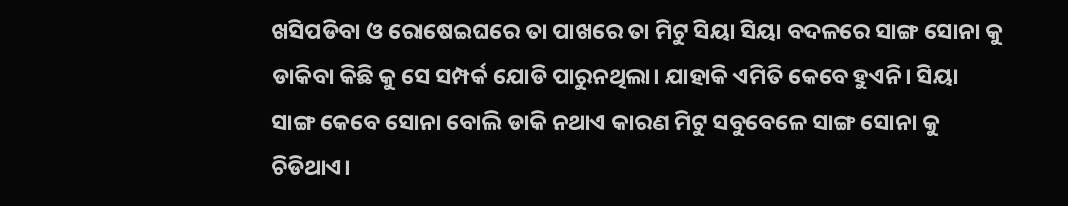ଖସିପଡିବା ଓ ରୋଷେଇଘରେ ତା ପାଖରେ ତା ମିଟୁ ସିୟା ସିୟା ବଦଳରେ ସାଙ୍ଗ ସୋନା କୁ ଡାକିବା କିଛି କୁ ସେ ସମ୍ପର୍କ ଯୋଡି ପାରୁନଥିଲା। ଯାହାକି ଏମିତି କେବେ ହୁଏନି। ସିୟା ସାଙ୍ଗ କେବେ ସୋନା ବୋଲି ଡାକି ନଥାଏ କାରଣ ମିଟୁ ସବୁବେଳେ ସାଙ୍ଗ ସୋନା କୁ ଚିଡିଥାଏ।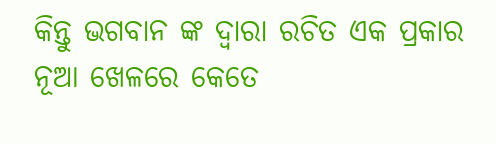କିନ୍ତୁ ଭଗବାନ ଙ୍କ ଦ୍ଵାରା ରଚିତ ଏକ ପ୍ରକାର ନୂଆ ଖେଳରେ କେତେ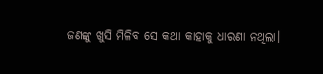ଜଣଙ୍କୁ ଖୁସି ମିଳିବ ସେ କଥା କାହାକୁ ଧାରଣା ନଥିଲା।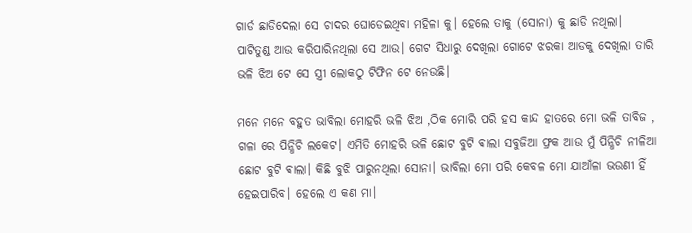ଗାର୍ଡ ଛାଡିଦେଲା ସେ ଚାଦର ଘୋଡେଇଥିବା ମହିଳା କୁ। ହେଲେ ତାକୁ (ସୋନା) କୁ ଛାଡି ନଥିଲା। ପାଟିତୁଣ୍ଡ ଆଉ କରିପାରିନଥିଲା ସେ ଆଉ। ଗେଟ ସିଧାରୁ ଦେଖିଲା ଗୋଟେ ଝରକା ଆଡକୁ ଦେଖିଲା ତାରି ଭଳି ଝିଅ ଟେ ସେ ସ୍ତ୍ରୀ ଲୋକଠୁ ଟିଫିନ ଟେ ନେଉଛି।

ମନେ ମନେ ବହୁତ ଭାବିଲା ମୋହରି ଭଳି ଝିଅ ,ଠିକ ମୋରି ପରି ହସ କାନ୍ଦ ହାତରେ ମୋ ଭଳି ତାବିଜ , ଗଳା ରେ ପିନ୍ଧିଚି ଲକେଟ। ଏମିତି ମୋହରି ଭଳି ଛୋଟ ବୁଟି ଵାଲା ସବୁଜିଆ ଫ୍ରକ ଆଉ ମୁଁ ପିନ୍ଧିଚି ନୀଳିଆ ଛୋଟ ବୁଟି ଵାଲା। କିଛି ବୁଝି ପାରୁନଥିଲା ସୋନା। ଭାବିଲା ମୋ ପରି କେବଳ ମୋ ଯାଆଁଳା ଭଉଣୀ ହିଁ ହେଇପାରିବ। ହେଲେ ଏ କଣ ମା।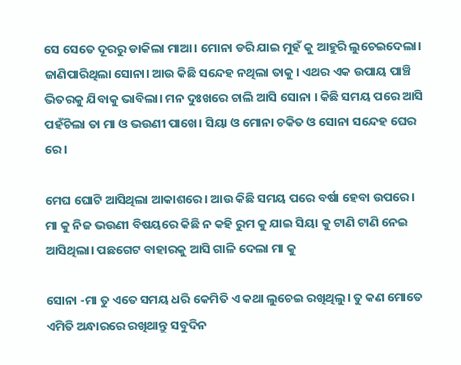ସେ ସେତେ ଦୂରରୁ ଡାକିଲା ମାଆ। ମୋନା ଡରି ଯାଇ ମୁହଁ କୁ ଆହୁରି ଲୁଚେଇଦେଲା। ଜାଣିପାରିଥିଲା ସୋନା। ଆଉ କିଛି ସନ୍ଦେହ ନଥିଲା ତାକୁ । ଏଥର ଏକ ଉପାୟ ପାଞ୍ଚି ଭିତରକୁ ଯିବାକୁ ଭାବିଲା। ମନ ଦୁଃଖରେ ଚାଲି ଆସି ସୋନା । କିଛି ସମୟ ପରେ ଆସି ପହଁଚିଲା ତା ମା ଓ ଭଉଣୀ ପାଖେ। ସିୟା ଓ ମୋନା ଚକିତ ଓ ସୋନା ସନ୍ଦେହ ଘେର ରେ।

ମେଘ ଘୋଟି ଆସିଥିଲା ଆକାଶରେ। ଆଉ କିଛି ସମୟ ପରେ ବର୍ଷା ହେବା ଉପରେ। ମା କୁ ନିଜ ଭଉଣୀ ବିଷୟରେ କିଛି ନ କହି ରୁମ କୁ ଯାଇ ସିୟା କୁ ଟାଣି ଟାଣି ନେଇ ଆସିଥିଲା। ପଛଗେଟ ବାହାରକୁ ଆସି ଗାଳି ଦେଲା ମା କୁ

ସୋନା -ମା ତୁ ଏତେ ସମୟ ଧରି କେମିତି ଏ କଥା ଲୁଚେଇ ରଖିଥିଲୁ। ତୁ କଣ ମୋତେ ଏମିତି ଅନ୍ଧାରରେ ରଖିଥାନ୍ତୁ ସବୁଦିନ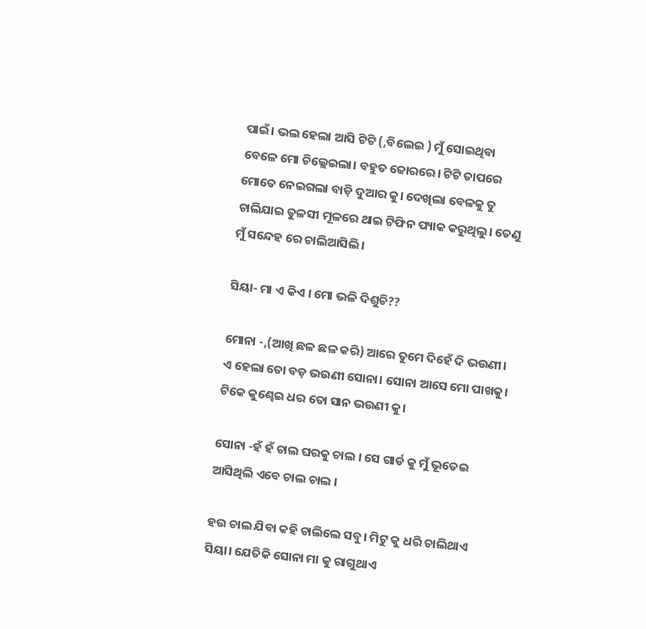ପାଇଁ। ଭଲ ହେଲା ଆସି ଟିଟି (,ବିଲେଇ ) ମୁଁ ସୋଇଥିବା ବେଳେ ମୋ ଚିଲ୍ଲେଇଲା। ବହୁତ ଜୋରରେ। ଟିଟି ତାପରେ ମୋତେ ନେଇଗଲା ବାଡ଼ି ଦୁଆର କୁ। ଦେଖିଲା ବେଳକୁ ତୁ ଚାଲିଯାଇ ତୁଳସୀ ମୂଳରେ ଥାଇ ଟିଫିନ ପ୍ୟାକ କରୁଥିଲୁ। ତେଣୁ ମୁଁ ସନ୍ଦେହ ରେ ଚାଲିଆସିଲି।

ସିୟା- ମା ଏ କିଏ । ମୋ ଭଳି ଦିଶୁଚି??

ମୋନା -,(ଆଖି ଛଳ ଛଳ କରି) ଆରେ ତୁମେ ଦିହେଁ ଦି ଭଉଣୀ। ଏ ହେଲା ତୋ ବଡ଼ ଭଉଣୀ ସୋନା। ସୋନା ଆସେ ମୋ ପାଖକୁ। ଟିକେ କୁଣ୍ଢେଇ ଧର ତୋ ସାନ ଭଉଣୀ କୁ।

ସୋନା -ହଁ ହଁ ଚାଲ ଘରକୁ ଚାଲ । ସେ ଗାର୍ଡ କୁ ମୁଁ ଭୂତେଇ ଆସିଥିଲି ଏବେ ଚାଲ ଚାଲ ।

ହଉ ଚାଲ ଯିବା କହି ଚାଲିଲେ ସବୁ। ମିଟୁ କୁ ଧରି ଚାଲିଥାଏ ସିୟା। ଯେତିକି ସୋନା ମା କୁ ରାଗୁଥାଏ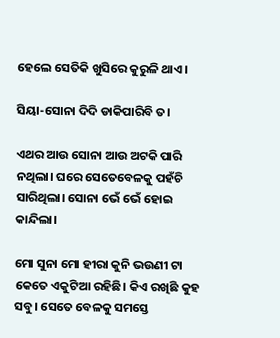ହେଲେ ସେତିକି ଖୁସିରେ କୁରୁଳି ଥାଏ।

ସିୟା-ସୋନା ଦିଦି ଡାକିପାରିବି ତ।

ଏଥର ଆଉ ସୋନା ଆଉ ଅଟକି ପାରି ନଥିଲା। ଘରେ ସେତେବେଳକୁ ପହଁଚି ସାରିଥିଲା। ସୋନା ଭେଁ ଭେଁ ହୋଇ କାନ୍ଦିଲା।

ମୋ ସୁନା ମୋ ହୀରା କୁନି ଭଉଣୀ ଟା କେତେ ଏକୁଟିଆ ରହିଛି। କିଏ ରଖିଛି କୁହ ସବୁ। ସେତେ ବେଳକୁ ସମସ୍ତେ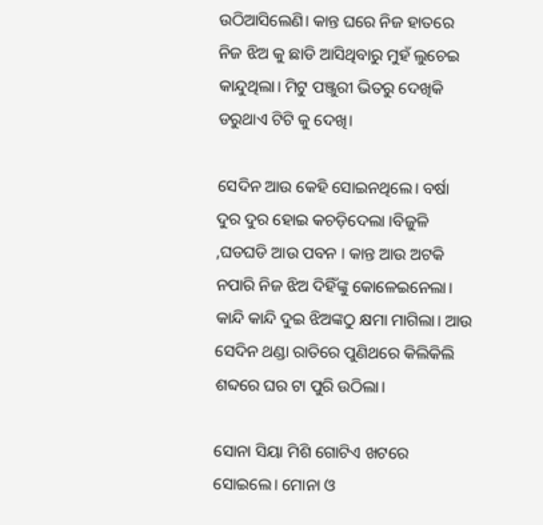ଉଠିଆସିଲେଣି। କାନ୍ତ ଘରେ ନିଜ ହାତରେ ନିଜ ଝିଅ କୁ ଛାଡି ଆସିଥିବାରୁ ମୁହଁ ଲୁଚେଇ କାନ୍ଦୁଥିଲା। ମିଟୁ ପଞ୍ଜୁରୀ ଭିତରୁ ଦେଖିକି ଡରୁଥାଏ ଟିଟି କୁ ଦେଖି।

ସେଦିନ ଆଉ କେହି ସୋଇନଥିଲେ। ବର୍ଷା ଦୁର ଦୁର ହୋଇ କଚଡ଼ିଦେଲା ।ବିଜୁଳି ,ଘଡଘଡି ଆଉ ପବନ । କାନ୍ତ ଆଉ ଅଟକି ନପାରି ନିଜ ଝିଅ ଦିହିଁଙ୍କୁ କୋଳେଇନେଲା। କାନ୍ଦି କାନ୍ଦି ଦୁଇ ଝିଅଙ୍କଠୁ କ୍ଷମା ମାଗିଲା। ଆଉ ସେଦିନ ଥଣ୍ଡା ରାତିରେ ପୁଣିଥରେ କିଲିକିଲି ଶବ୍ଦରେ ଘର ଟା ପୁରି ଉଠିଲା।

ସୋନା ସିୟା ମିଶି ଗୋଟିଏ ଖଟରେ ସୋଇଲେ। ମୋନା ଓ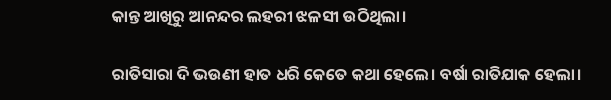କାନ୍ତ ଆଖିରୁ ଆନନ୍ଦର ଲହରୀ ଝଳସୀ ଉଠିଥିଲା।

ରାତିସାରା ଦି ଭଉଣୀ ହାତ ଧରି କେତେ କଥା ହେଲେ। ବର୍ଷା ରାତିଯାକ ହେଲା।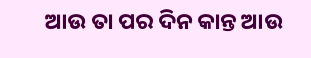ଆଉ ତା ପର ଦିନ କାନ୍ତ ଆଉ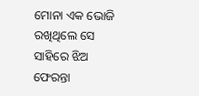ମୋନା ଏକ ଭୋଜି ରଖିଥିଲେ ସେ ସାହିରେ ଝିଅ ଫେରନ୍ତା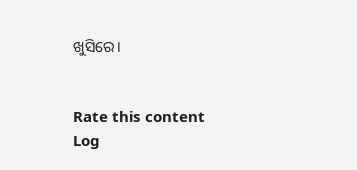ଖୁସିରେ।


Rate this content
Log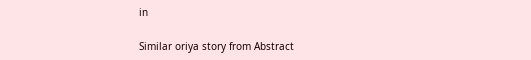in

Similar oriya story from Abstract